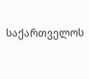საქართველოს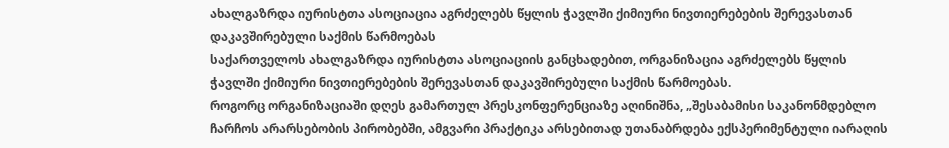ახალგაზრდა იურისტთა ასოციაცია აგრძელებს წყლის ჭავლში ქიმიური ნივთიერებების შერევასთან დაკავშირებული საქმის წარმოებას
საქართველოს ახალგაზრდა იურისტთა ასოციაციის განცხადებით, ორგანიზაცია აგრძელებს წყლის ჭავლში ქიმიური ნივთიერებების შერევასთან დაკავშირებული საქმის წარმოებას.
როგორც ორგანიზაციაში დღეს გამართულ პრესკონფერენციაზე აღინიშნა, „შესაბამისი საკანონმდებლო ჩარჩოს არარსებობის პირობებში, ამგვარი პრაქტიკა არსებითად უთანაბრდება ექსპერიმენტული იარაღის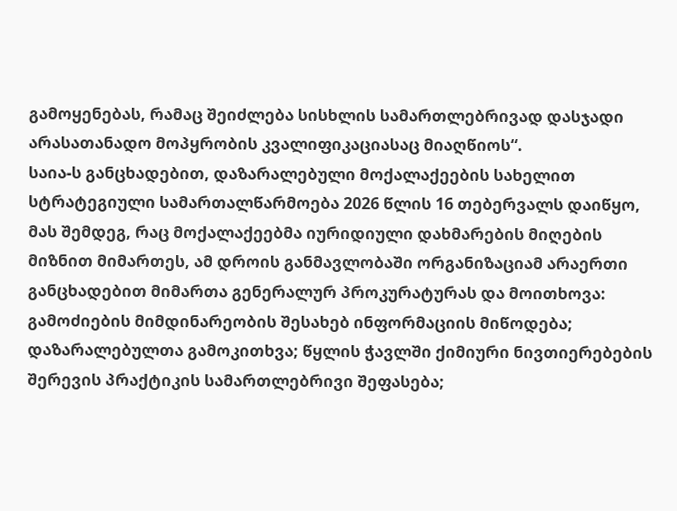გამოყენებას, რამაც შეიძლება სისხლის სამართლებრივად დასჯადი არასათანადო მოპყრობის კვალიფიკაციასაც მიაღწიოს“.
საია-ს განცხადებით, დაზარალებული მოქალაქეების სახელით სტრატეგიული სამართალწარმოება 2026 წლის 16 თებერვალს დაიწყო, მას შემდეგ, რაც მოქალაქეებმა იურიდიული დახმარების მიღების მიზნით მიმართეს, ამ დროის განმავლობაში ორგანიზაციამ არაერთი განცხადებით მიმართა გენერალურ პროკურატურას და მოითხოვა: გამოძიების მიმდინარეობის შესახებ ინფორმაციის მიწოდება; დაზარალებულთა გამოკითხვა; წყლის ჭავლში ქიმიური ნივთიერებების შერევის პრაქტიკის სამართლებრივი შეფასება;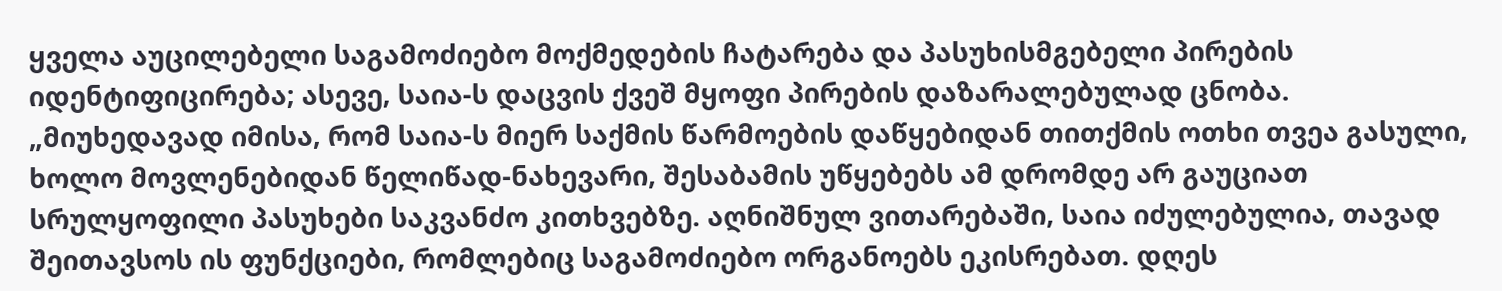ყველა აუცილებელი საგამოძიებო მოქმედების ჩატარება და პასუხისმგებელი პირების იდენტიფიცირება; ასევე, საია-ს დაცვის ქვეშ მყოფი პირების დაზარალებულად ცნობა.
„მიუხედავად იმისა, რომ საია-ს მიერ საქმის წარმოების დაწყებიდან თითქმის ოთხი თვეა გასული, ხოლო მოვლენებიდან წელიწად-ნახევარი, შესაბამის უწყებებს ამ დრომდე არ გაუციათ სრულყოფილი პასუხები საკვანძო კითხვებზე. აღნიშნულ ვითარებაში, საია იძულებულია, თავად შეითავსოს ის ფუნქციები, რომლებიც საგამოძიებო ორგანოებს ეკისრებათ. დღეს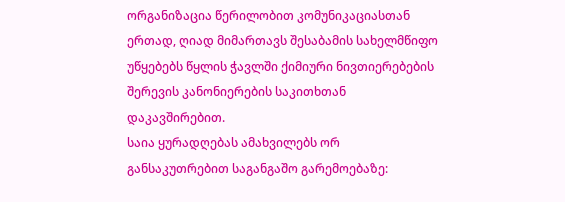ორგანიზაცია წერილობით კომუნიკაციასთან ერთად, ღიად მიმართავს შესაბამის სახელმწიფო უწყებებს წყლის ჭავლში ქიმიური ნივთიერებების შერევის კანონიერების საკითხთან დაკავშირებით.
საია ყურადღებას ამახვილებს ორ განსაკუთრებით საგანგაშო გარემოებაზე: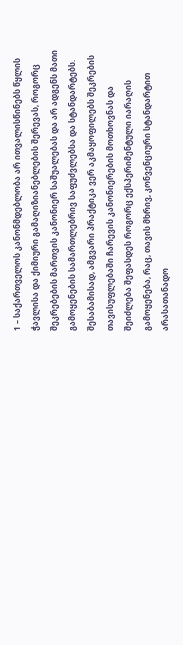1 – საქართველოს კანონმდებლობა არ ითვალისწინებს წყლის ჭავლისა და ქიმიური გამაღიზიანებლების შერევას, როგორც შეკრებების მართვის კანონიერ საშუალებას და არ ადგენს მათი გამოყენების სამართლებრივ საფუძვლებსა და სტანდარტებს. შესაბამისად, ამგვარი პრაქტიკა ვერ აკმაყოფილებს შეკრების თავისუფლებაში ჩარევის კანონიერების მოთხოვნას და შეიძლება შეფასდეს როგორც ექსპერიმენტული იარაღის გამოყენება, რაც, თავის მხრივ, კონვენციური სტანდარტით არასათანადო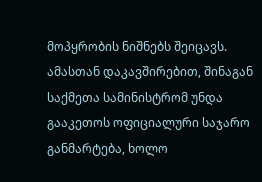მოპყრობის ნიშნებს შეიცავს.
ამასთან დაკავშირებით, შინაგან საქმეთა სამინისტრომ უნდა გააკეთოს ოფიციალური საჯარო განმარტება, ხოლო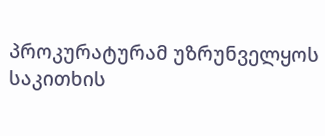პროკურატურამ უზრუნველყოს საკითხის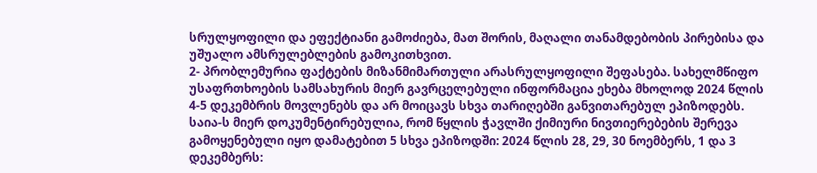სრულყოფილი და ეფექტიანი გამოძიება, მათ შორის, მაღალი თანამდებობის პირებისა და უშუალო ამსრულებლების გამოკითხვით.
2- პრობლემურია ფაქტების მიზანმიმართული არასრულყოფილი შეფასება. სახელმწიფო უსაფრთხოების სამსახურის მიერ გავრცელებული ინფორმაცია ეხება მხოლოდ 2024 წლის 4-5 დეკემბრის მოვლენებს და არ მოიცავს სხვა თარიღებში განვითარებულ ეპიზოდებს. საია-ს მიერ დოკუმენტირებულია, რომ წყლის ჭავლში ქიმიური ნივთიერებების შერევა გამოყენებული იყო დამატებით 5 სხვა ეპიზოდში: 2024 წლის 28, 29, 30 ნოემბერს, 1 და 3 დეკემბერს: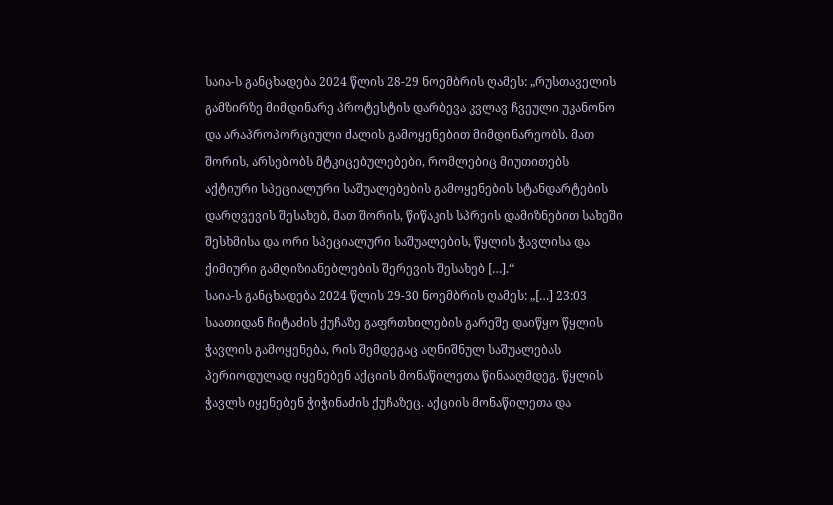საია-ს განცხადება 2024 წლის 28-29 ნოემბრის ღამეს: „რუსთაველის გამზირზე მიმდინარე პროტესტის დარბევა კვლავ ჩვეული უკანონო და არაპროპორციული ძალის გამოყენებით მიმდინარეობს. მათ შორის, არსებობს მტკიცებულებები, რომლებიც მიუთითებს აქტიური სპეციალური საშუალებების გამოყენების სტანდარტების დარღვევის შესახებ, მათ შორის, წიწაკის სპრეის დამიზნებით სახეში შესხმისა და ორი სპეციალური საშუალების, წყლის ჭავლისა და ქიმიური გამღიზიანებლების შერევის შესახებ […].“
საია-ს განცხადება 2024 წლის 29-30 ნოემბრის ღამეს: „[…] 23:03 საათიდან ჩიტაძის ქუჩაზე გაფრთხილების გარეშე დაიწყო წყლის ჭავლის გამოყენება, რის შემდეგაც აღნიშნულ საშუალებას პერიოდულად იყენებენ აქციის მონაწილეთა წინააღმდეგ. წყლის ჭავლს იყენებენ ჭიჭინაძის ქუჩაზეც. აქციის მონაწილეთა და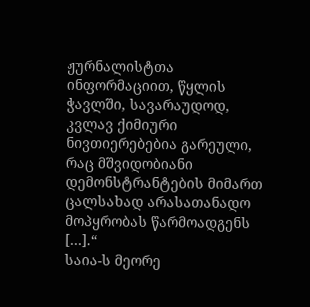ჟურნალისტთა ინფორმაციით, წყლის ჭავლში, სავარაუდოდ, კვლავ ქიმიური ნივთიერებებია გარეული, რაც მშვიდობიანი დემონსტრანტების მიმართ ცალსახად არასათანადო მოპყრობას წარმოადგენს […].“
საია-ს მეორე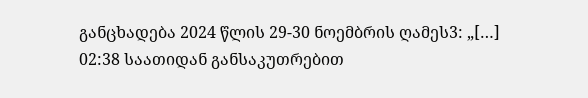განცხადება 2024 წლის 29-30 ნოემბრის ღამეს3: „[…] 02:38 საათიდან განსაკუთრებით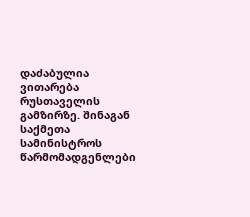დაძაბულია ვითარება რუსთაველის გამზირზე. შინაგან საქმეთა სამინისტროს წარმომადგენლები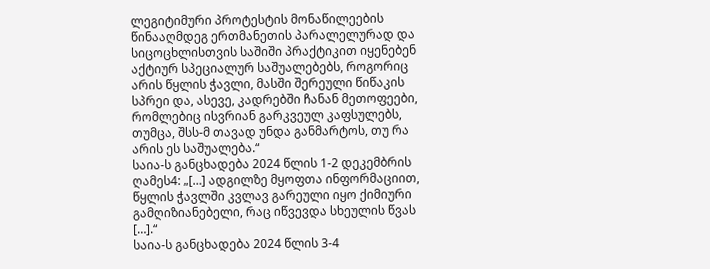ლეგიტიმური პროტესტის მონაწილეების წინააღმდეგ ერთმანეთის პარალელურად და სიცოცხლისთვის საშიში პრაქტიკით იყენებენ აქტიურ სპეციალურ საშუალებებს, როგორიც არის წყლის ჭავლი, მასში შერეული წიწაკის სპრეი და, ასევე, კადრებში ჩანან მეთოფეები, რომლებიც ისვრიან გარკვეულ კაფსულებს, თუმცა, შსს-მ თავად უნდა განმარტოს, თუ რა არის ეს საშუალება.“
საია-ს განცხადება 2024 წლის 1-2 დეკემბრის ღამეს4: „[…] ადგილზე მყოფთა ინფორმაციით, წყლის ჭავლში კვლავ გარეული იყო ქიმიური გამღიზიანებელი, რაც იწვევდა სხეულის წვას […].“
საია-ს განცხადება 2024 წლის 3-4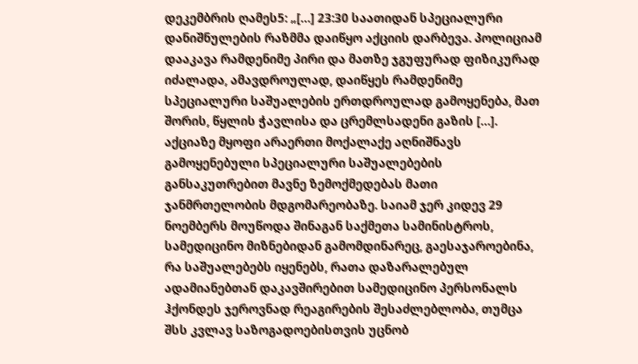დეკემბრის ღამეს5: „[…] 23:30 საათიდან სპეციალური დანიშნულების რაზმმა დაიწყო აქციის დარბევა. პოლიციამ დააკავა რამდენიმე პირი და მათზე ჯგუფურად ფიზიკურად იძალადა, ამავდროულად, დაიწყეს რამდენიმე სპეციალური საშუალების ერთდროულად გამოყენება, მათ შორის, წყლის ჭავლისა და ცრემლსადენი გაზის […]. აქციაზე მყოფი არაერთი მოქალაქე აღნიშნავს გამოყენებული სპეციალური საშუალებების განსაკუთრებით მავნე ზემოქმედებას მათი ჯანმრთელობის მდგომარეობაზე. საიამ ჯერ კიდევ 29 ნოემბერს მოუწოდა შინაგან საქმეთა სამინისტროს, სამედიცინო მიზნებიდან გამომდინარეც, გაესაჯაროებინა, რა საშუალებებს იყენებს, რათა დაზარალებულ ადამიანებთან დაკავშირებით სამედიცინო პერსონალს ჰქონდეს ჯეროვნად რეაგირების შესაძლებლობა, თუმცა შსს კვლავ საზოგადოებისთვის უცნობ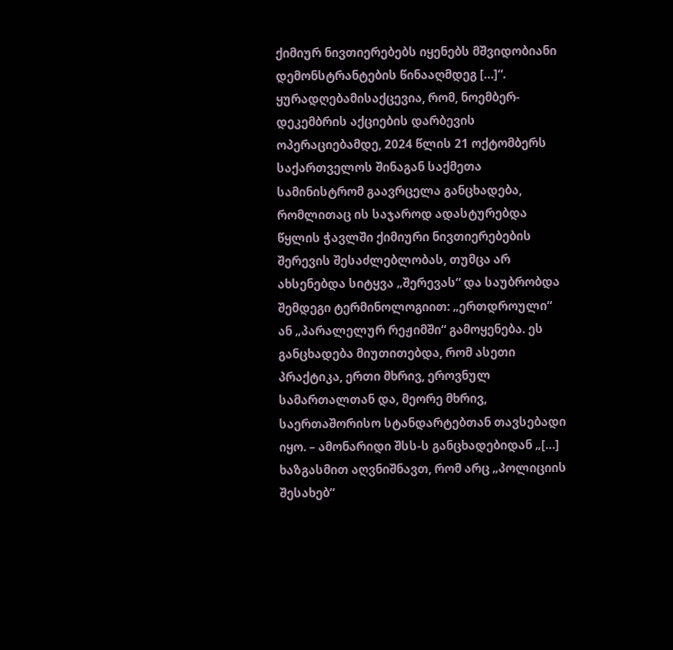ქიმიურ ნივთიერებებს იყენებს მშვიდობიანი დემონსტრანტების წინააღმდეგ […]“.
ყურადღებამისაქცევია, რომ, ნოემბერ-დეკემბრის აქციების დარბევის ოპერაციებამდე, 2024 წლის 21 ოქტომბერს საქართველოს შინაგან საქმეთა სამინისტრომ გაავრცელა განცხადება, რომლითაც ის საჯაროდ ადასტურებდა წყლის ჭავლში ქიმიური ნივთიერებების შერევის შესაძლებლობას, თუმცა არ ახსენებდა სიტყვა „შერევას“ და საუბრობდა შემდეგი ტერმინოლოგიით: „ერთდროული“ ან „პარალელურ რეჟიმში“ გამოყენება. ეს განცხადება მიუთითებდა, რომ ასეთი პრაქტიკა, ერთი მხრივ, ეროვნულ სამართალთან და, მეორე მხრივ, საერთაშორისო სტანდარტებთან თავსებადი იყო. – ამონარიდი შსს-ს განცხადებიდან „[…] ხაზგასმით აღვნიშნავთ, რომ არც „პოლიციის შესახებ“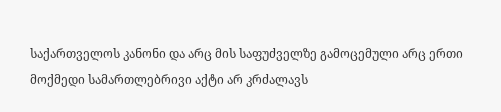საქართველოს კანონი და არც მის საფუძველზე გამოცემული არც ერთი მოქმედი სამართლებრივი აქტი არ კრძალავს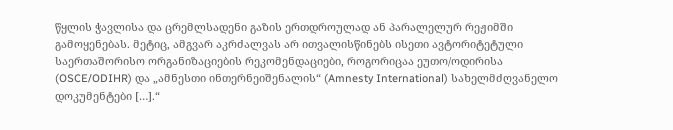წყლის ჭავლისა და ცრემლსადენი გაზის ერთდროულად ან პარალელურ რეჟიმში გამოყენებას. მეტიც, ამგვარ აკრძალვას არ ითვალისწინებს ისეთი ავტორიტეტული საერთაშორისო ორგანიზაციების რეკომენდაციები, როგორიცაა ეუთო/ოდირისა (OSCE/ODIHR) და „ამნესთი ინთერნეიშენალის“ (Amnesty International) სახელმძღვანელო დოკუმენტები […].“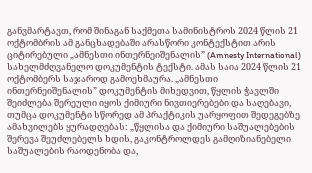განვმარტავთ, რომ შინაგან საქმეთა სამინისტროს 2024 წლის 21 ოქტომბრის ამ განცხადებაში არასწორი კონტექსტით არის ციტირებული „ამნესთი ინთერნეიშენალის” (Amnesty International) სახელმძღვანელო დოკუმენტის ტექსტი. ამას საია 2024 წლის 21 ოქტომბერს საჯაროდ გამოეხმაურა. „ამნესთი ინთერნეიშენალის” დოკუმენტის მიხედვით, წყლის ჭავლში შეიძლება შერეული იყოს ქიმიური ნივთიერებები და საღებავი, თუმცა დოკუმენტი სწორედ ამ პრაქტიკის უარყოფით შედეგებზე ამახვილებს ყურადღებას: „წყლისა და ქიმიური საშუალებების შერევა შეუძლებელს ხდის, გაკონტროლდეს გამღიზიანებელი საშუალების რაოდენობა და,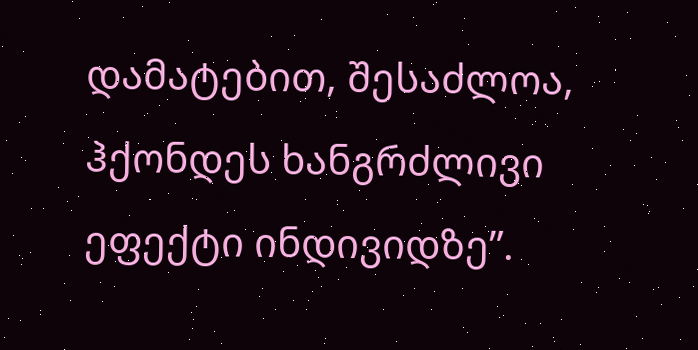დამატებით, შესაძლოა, ჰქონდეს ხანგრძლივი ეფექტი ინდივიდზე”.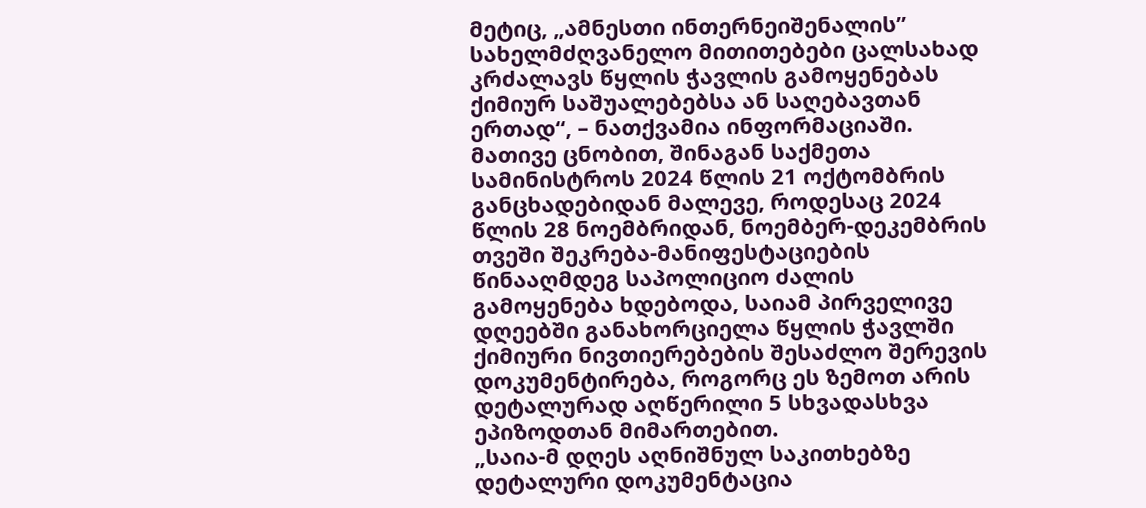მეტიც, „ამნესთი ინთერნეიშენალის” სახელმძღვანელო მითითებები ცალსახად კრძალავს წყლის ჭავლის გამოყენებას ქიმიურ საშუალებებსა ან საღებავთან ერთად“, – ნათქვამია ინფორმაციაში.
მათივე ცნობით, შინაგან საქმეთა სამინისტროს 2024 წლის 21 ოქტომბრის განცხადებიდან მალევე, როდესაც 2024 წლის 28 ნოემბრიდან, ნოემბერ-დეკემბრის თვეში შეკრება-მანიფესტაციების წინააღმდეგ საპოლიციო ძალის გამოყენება ხდებოდა, საიამ პირველივე დღეებში განახორციელა წყლის ჭავლში ქიმიური ნივთიერებების შესაძლო შერევის დოკუმენტირება, როგორც ეს ზემოთ არის დეტალურად აღწერილი 5 სხვადასხვა ეპიზოდთან მიმართებით.
„საია-მ დღეს აღნიშნულ საკითხებზე დეტალური დოკუმენტაცია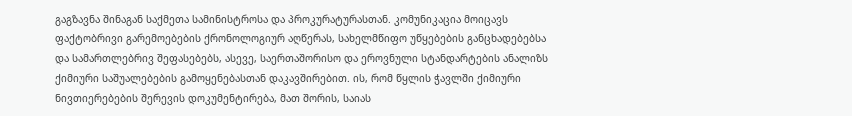გაგზავნა შინაგან საქმეთა სამინისტროსა და პროკურატურასთან. კომუნიკაცია მოიცავს ფაქტობრივი გარემოებების ქრონოლოგიურ აღწერას, სახელმწიფო უწყებების განცხადებებსა და სამართლებრივ შეფასებებს, ასევე, საერთაშორისო და ეროვნული სტანდარტების ანალიზს ქიმიური საშუალებების გამოყენებასთან დაკავშირებით. ის, რომ წყლის ჭავლში ქიმიური ნივთიერებების შერევის დოკუმენტირება, მათ შორის, საიას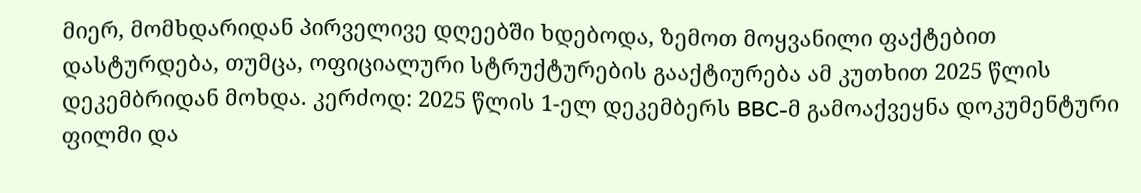მიერ, მომხდარიდან პირველივე დღეებში ხდებოდა, ზემოთ მოყვანილი ფაქტებით დასტურდება, თუმცა, ოფიციალური სტრუქტურების გააქტიურება ამ კუთხით 2025 წლის დეკემბრიდან მოხდა. კერძოდ: 2025 წლის 1-ელ დეკემბერს BBC-მ გამოაქვეყნა დოკუმენტური ფილმი და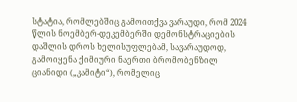სტატია, რომლებშიც გამოითქვა ვარაუდი, რომ 2024 წლის ნოემბერ-დეკემბერში დემონსტრაციების დაშლის დროს ხელისუფლებამ, სავარაუდოდ, გამოიყენა ქიმიური ნაერთი ბრომობენზილ ციანიდი („კამიტი“), რომელიც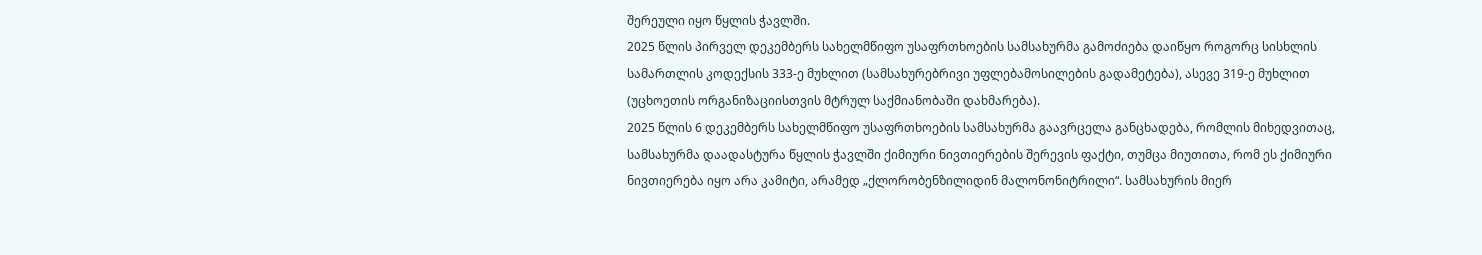შერეული იყო წყლის ჭავლში.
2025 წლის პირველ დეკემბერს სახელმწიფო უსაფრთხოების სამსახურმა გამოძიება დაიწყო როგორც სისხლის სამართლის კოდექსის 333-ე მუხლით (სამსახურებრივი უფლებამოსილების გადამეტება), ასევე 319-ე მუხლით (უცხოეთის ორგანიზაციისთვის მტრულ საქმიანობაში დახმარება).
2025 წლის 6 დეკემბერს სახელმწიფო უსაფრთხოების სამსახურმა გაავრცელა განცხადება, რომლის მიხედვითაც, სამსახურმა დაადასტურა წყლის ჭავლში ქიმიური ნივთიერების შერევის ფაქტი, თუმცა მიუთითა, რომ ეს ქიმიური ნივთიერება იყო არა კამიტი, არამედ „ქლორობენზილიდინ მალონონიტრილი“. სამსახურის მიერ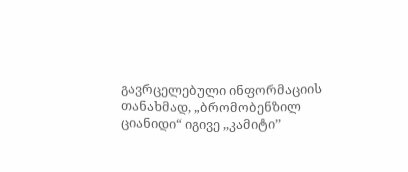გავრცელებული ინფორმაციის თანახმად, „ბრომობენზილ ციანიდი“ იგივე ,,კამიტი’’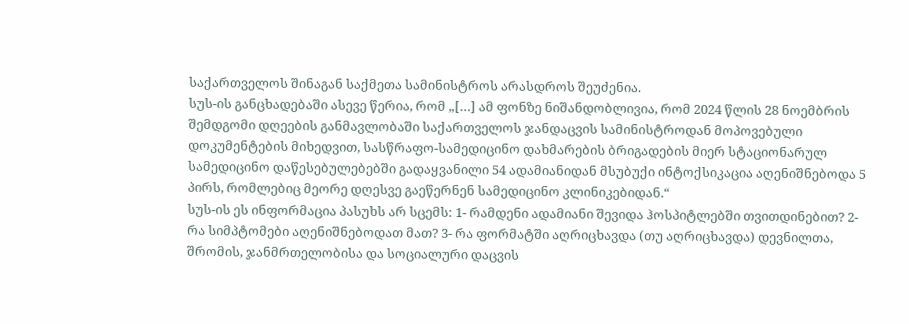საქართველოს შინაგან საქმეთა სამინისტროს არასდროს შეუძენია.
სუს-ის განცხადებაში ასევე წერია, რომ „[…] ამ ფონზე ნიშანდობლივია, რომ 2024 წლის 28 ნოემბრის შემდგომი დღეების განმავლობაში საქართველოს ჯანდაცვის სამინისტროდან მოპოვებული დოკუმენტების მიხედვით, სასწრაფო-სამედიცინო დახმარების ბრიგადების მიერ სტაციონარულ სამედიცინო დაწესებულებებში გადაყვანილი 54 ადამიანიდან მსუბუქი ინტოქსიკაცია აღენიშნებოდა 5 პირს, რომლებიც მეორე დღესვე გაეწერნენ სამედიცინო კლინიკებიდან.“
სუს-ის ეს ინფორმაცია პასუხს არ სცემს: 1- რამდენი ადამიანი შევიდა ჰოსპიტლებში თვითდინებით? 2- რა სიმპტომები აღენიშნებოდათ მათ? 3- რა ფორმატში აღრიცხავდა (თუ აღრიცხავდა) დევნილთა, შრომის, ჯანმრთელობისა და სოციალური დაცვის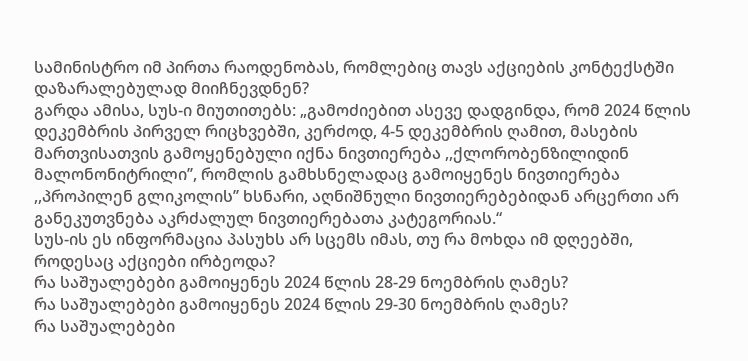სამინისტრო იმ პირთა რაოდენობას, რომლებიც თავს აქციების კონტექსტში დაზარალებულად მიიჩნევდნენ?
გარდა ამისა, სუს-ი მიუთითებს: „გამოძიებით ასევე დადგინდა, რომ 2024 წლის დეკემბრის პირველ რიცხვებში, კერძოდ, 4-5 დეკემბრის ღამით, მასების მართვისათვის გამოყენებული იქნა ნივთიერება ,,ქლორობენზილიდინ მალონონიტრილი’’, რომლის გამხსნელადაც გამოიყენეს ნივთიერება ,,პროპილენ გლიკოლის’’ ხსნარი, აღნიშნული ნივთიერებებიდან არცერთი არ განეკუთვნება აკრძალულ ნივთიერებათა კატეგორიას.“
სუს-ის ეს ინფორმაცია პასუხს არ სცემს იმას, თუ რა მოხდა იმ დღეებში, როდესაც აქციები ირბეოდა?
რა საშუალებები გამოიყენეს 2024 წლის 28-29 ნოემბრის ღამეს?
რა საშუალებები გამოიყენეს 2024 წლის 29-30 ნოემბრის ღამეს?
რა საშუალებები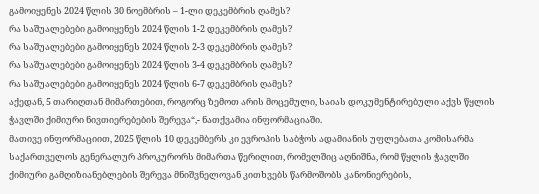გამოიყენეს 2024 წლის 30 ნოემბრის – 1-ლი დეკემბრის ღამეს?
რა საშუალებები გამოიყენეს 2024 წლის 1-2 დეკემბრის ღამეს?
რა საშუალებები გამოიყენეს 2024 წლის 2-3 დეკემბრის ღამეს?
რა საშუალებები გამოიყენეს 2024 წლის 3-4 დეკემბრის ღამეს?
რა საშუალებები გამოიყენეს 2024 წლის 6-7 დეკემბრის ღამეს?
აქედან, 5 თარიღთან მიმართებით, როგორც ზემოთ არის მოცემული, საიას დოკუმენტირებული აქვს წყლის ჭავლში ქიმიური ნივთიერებების შერევა“,- ნათქვამია ინფორმაციაში.
მათივე ინფორმაციით, 2025 წლის 10 დეკემბერს კი ევროპის საბჭოს ადამიანის უფლებათა კომისარმა საქართველოს გენერალურ პროკურორს მიმართა წერილით, რომელშიც აღნიშნა, რომ წყლის ჭავლში ქიმიური გამღიზიანებლების შერევა მნიშვნელოვან კითხვებს წარმოშობს კანონიერების,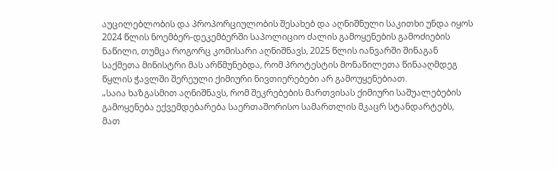აუცილებლობის და პროპორციულობის შესახებ და აღნიშნული საკითხი უნდა იყოს 2024 წლის ნოემბერ-დეკემბერში საპოლიციო ძალის გამოყენების გამოძიების ნაწილი, თუმცა როგორც კომისარი აღნიშნავს, 2025 წლის იანვარში შინაგან საქმეთა მინისტრი მას არწმუნებდა, რომ პროტესტის მონაწილეთა წინააღმდეგ წყლის ჭავლში შერეული ქიმიური ნივთიერებები არ გამოუყენებიათ.
„საია ხაზგასმით აღნიშნავს, რომ შეკრებების მართვისას ქიმიური საშუალებების გამოყენება ექვემდებარება საერთაშორისო სამართლის მკაცრ სტანდარტებს, მათ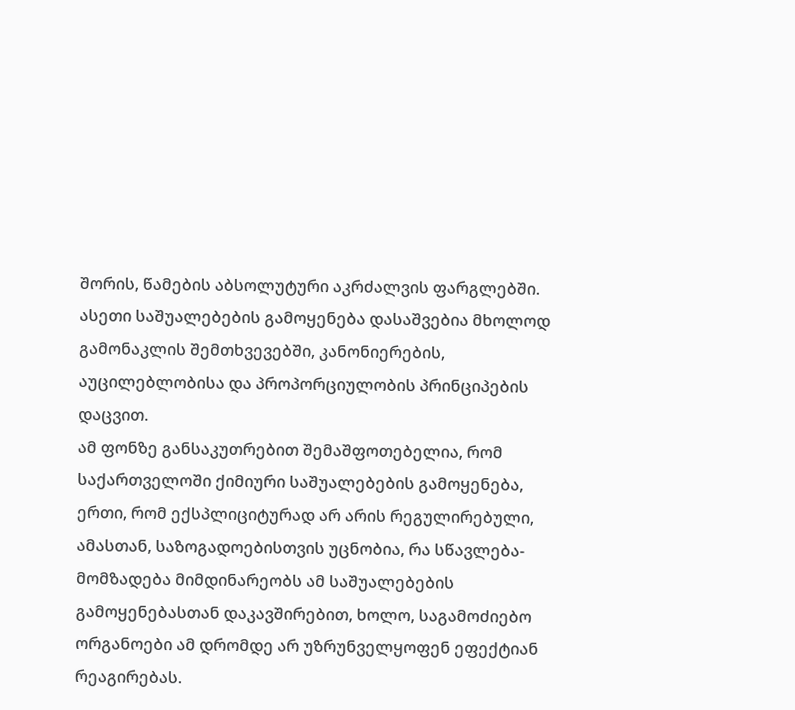შორის, წამების აბსოლუტური აკრძალვის ფარგლებში. ასეთი საშუალებების გამოყენება დასაშვებია მხოლოდ გამონაკლის შემთხვევებში, კანონიერების, აუცილებლობისა და პროპორციულობის პრინციპების დაცვით.
ამ ფონზე განსაკუთრებით შემაშფოთებელია, რომ საქართველოში ქიმიური საშუალებების გამოყენება, ერთი, რომ ექსპლიციტურად არ არის რეგულირებული, ამასთან, საზოგადოებისთვის უცნობია, რა სწავლება-მომზადება მიმდინარეობს ამ საშუალებების გამოყენებასთან დაკავშირებით, ხოლო, საგამოძიებო ორგანოები ამ დრომდე არ უზრუნველყოფენ ეფექტიან რეაგირებას.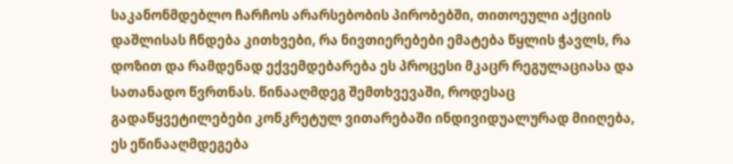საკანონმდებლო ჩარჩოს არარსებობის პირობებში, თითოეული აქციის დაშლისას ჩნდება კითხვები, რა ნივთიერებები ემატება წყლის ჭავლს, რა დოზით და რამდენად ექვემდებარება ეს პროცესი მკაცრ რეგულაციასა და სათანადო წვრთნას. წინააღმდეგ შემთხვევაში, როდესაც გადაწყვეტილებები კონკრეტულ ვითარებაში ინდივიდუალურად მიიღება, ეს ეწინააღმდეგება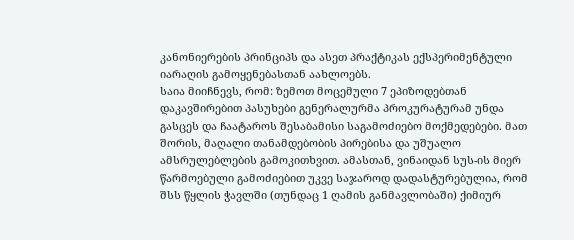კანონიერების პრინციპს და ასეთ პრაქტიკას ექსპერიმენტული იარაღის გამოყენებასთან აახლოებს.
საია მიიჩნევს, რომ: ზემოთ მოცემული 7 ეპიზოდებთან დაკავშირებით პასუხები გენერალურმა პროკურატურამ უნდა გასცეს და ჩაატაროს შესაბამისი საგამოძიებო მოქმედებები. მათ შორის, მაღალი თანამდებობის პირებისა და უშუალო ამსრულებლების გამოკითხვით. ამასთან, ვინაიდან სუს-ის მიერ წარმოებული გამოძიებით უკვე საჯაროდ დადასტურებულია, რომ შსს წყლის ჭავლში (თუნდაც 1 ღამის განმავლობაში) ქიმიურ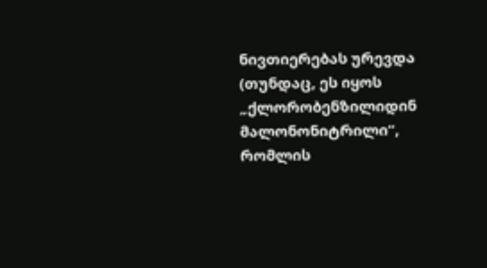ნივთიერებას ურევდა (თუნდაც, ეს იყოს „ქლორობენზილიდინ მალონონიტრილი“, რომლის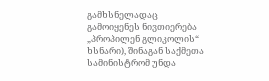გამხსნელადაც გამოიყენეს ნივთიერება „პროპილენ გლიკოლის“ ხსნარი), შინაგან საქმეთა სამინისტრომ უნდა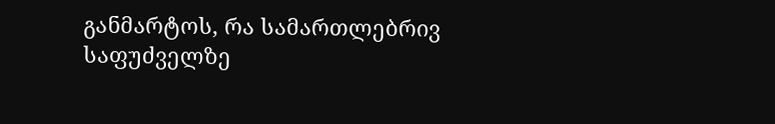განმარტოს, რა სამართლებრივ საფუძველზე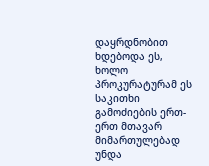დაყრდნობით ხდებოდა ეს, ხოლო პროკურატურამ ეს საკითხი გამოძიების ერთ-ერთ მთავარ მიმართულებად უნდა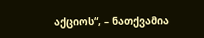აქციოს“, – ნათქვამია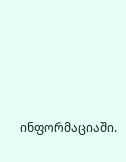ინფორმაციაში.